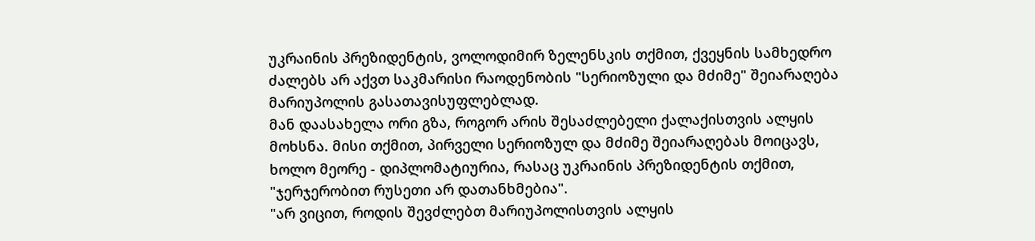უკრაინის პრეზიდენტის, ვოლოდიმირ ზელენსკის თქმით, ქვეყნის სამხედრო ძალებს არ აქვთ საკმარისი რაოდენობის "სერიოზული და მძიმე" შეიარაღება მარიუპოლის გასათავისუფლებლად.
მან დაასახელა ორი გზა, როგორ არის შესაძლებელი ქალაქისთვის ალყის მოხსნა. მისი თქმით, პირველი სერიოზულ და მძიმე შეიარაღებას მოიცავს, ხოლო მეორე - დიპლომატიურია, რასაც უკრაინის პრეზიდენტის თქმით, "ჯერჯერობით რუსეთი არ დათანხმებია".
"არ ვიცით, როდის შევძლებთ მარიუპოლისთვის ალყის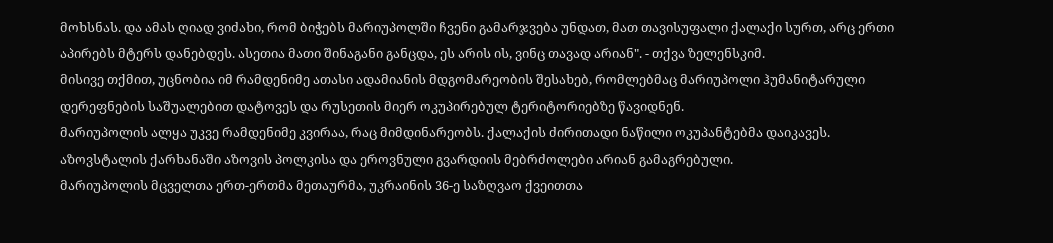მოხსნას. და ამას ღიად ვიძახი, რომ ბიჭებს მარიუპოლში ჩვენი გამარჯვება უნდათ, მათ თავისუფალი ქალაქი სურთ, არც ერთი აპირებს მტერს დანებდეს. ასეთია მათი შინაგანი განცდა, ეს არის ის, ვინც თავად არიან". - თქვა ზელენსკიმ.
მისივე თქმით, უცნობია იმ რამდენიმე ათასი ადამიანის მდგომარეობის შესახებ, რომლებმაც მარიუპოლი ჰუმანიტარული დერეფნების საშუალებით დატოვეს და რუსეთის მიერ ოკუპირებულ ტერიტორიებზე წავიდნენ.
მარიუპოლის ალყა უკვე რამდენიმე კვირაა, რაც მიმდინარეობს. ქალაქის ძირითადი ნაწილი ოკუპანტებმა დაიკავეს. აზოვსტალის ქარხანაში აზოვის პოლკისა და ეროვნული გვარდიის მებრძოლები არიან გამაგრებული.
მარიუპოლის მცველთა ერთ-ერთმა მეთაურმა, უკრაინის 36-ე საზღვაო ქვეითთა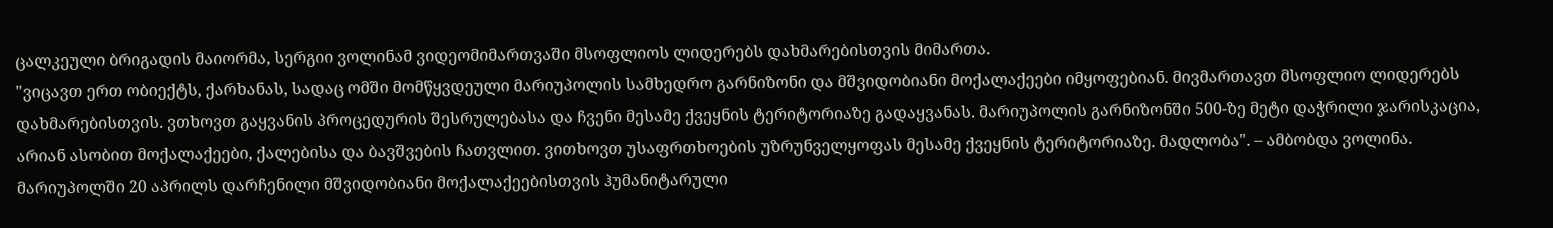ცალკეული ბრიგადის მაიორმა, სერგიი ვოლინამ ვიდეომიმართვაში მსოფლიოს ლიდერებს დახმარებისთვის მიმართა.
"ვიცავთ ერთ ობიექტს, ქარხანას, სადაც ომში მომწყვდეული მარიუპოლის სამხედრო გარნიზონი და მშვიდობიანი მოქალაქეები იმყოფებიან. მივმართავთ მსოფლიო ლიდერებს დახმარებისთვის. ვთხოვთ გაყვანის პროცედურის შესრულებასა და ჩვენი მესამე ქვეყნის ტერიტორიაზე გადაყვანას. მარიუპოლის გარნიზონში 500-ზე მეტი დაჭრილი ჯარისკაცია, არიან ასობით მოქალაქეები, ქალებისა და ბავშვების ჩათვლით. ვითხოვთ უსაფრთხოების უზრუნველყოფას მესამე ქვეყნის ტერიტორიაზე. მადლობა". – ამბობდა ვოლინა.
მარიუპოლში 20 აპრილს დარჩენილი მშვიდობიანი მოქალაქეებისთვის ჰუმანიტარული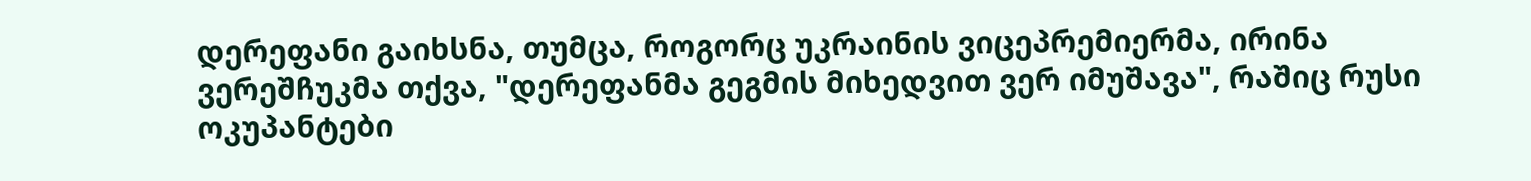დერეფანი გაიხსნა, თუმცა, როგორც უკრაინის ვიცეპრემიერმა, ირინა ვერეშჩუკმა თქვა, "დერეფანმა გეგმის მიხედვით ვერ იმუშავა", რაშიც რუსი ოკუპანტები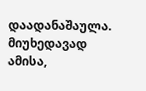დაადანაშაულა. მიუხედავად ამისა,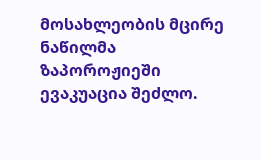მოსახლეობის მცირე ნაწილმა ზაპოროჟიეში ევაკუაცია შეძლო.